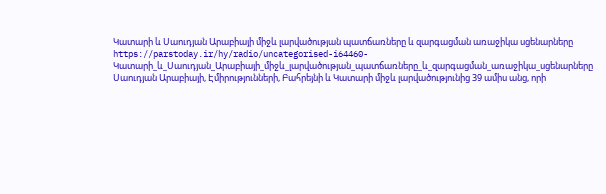Կատարի և Սաուդյան Արաբիայի միջև լարվածության պատճառները և զարգացման առաջիկա սցենարները
https://parstoday.ir/hy/radio/uncategorised-i64460-Կատարի_և_Սաուդյան_Արաբիայի_միջև_լարվածության_պատճառները_և_զարգացման_առաջիկա_սցենարները
Սաուդյան Արաբիայի, Էմիրությունների, Բահրեյնի և Կատարի միջև լարվածությունից 39 ամիս անց, որի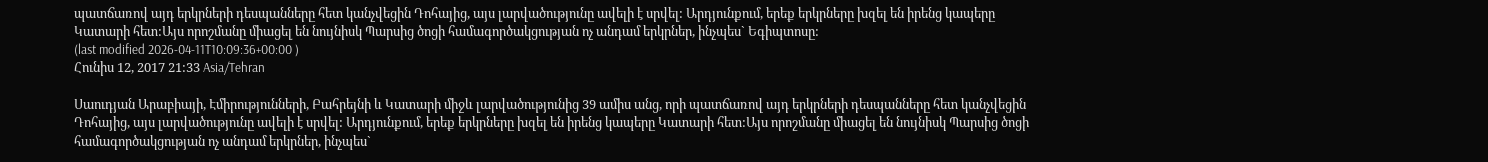պատճառով այդ երկրների դեսպանները հետ կանչվեցին Դոհայից, այս լարվածությունը ավելի է սրվել: Արդյունքում, երեք երկրները խզել են իրենց կապերը Կատարի հետ:Այս որոշմանը միացել են նույնիսկ Պարսից ծոցի համագործակցության ոչ անդամ երկրներ, ինչպես` Եգիպտոսը:
(last modified 2026-04-11T10:09:36+00:00 )
Հունիս 12, 2017 21:33 Asia/Tehran

Սաուդյան Արաբիայի, Էմիրությունների, Բահրեյնի և Կատարի միջև լարվածությունից 39 ամիս անց, որի պատճառով այդ երկրների դեսպանները հետ կանչվեցին Դոհայից, այս լարվածությունը ավելի է սրվել: Արդյունքում, երեք երկրները խզել են իրենց կապերը Կատարի հետ:Այս որոշմանը միացել են նույնիսկ Պարսից ծոցի համագործակցության ոչ անդամ երկրներ, ինչպես`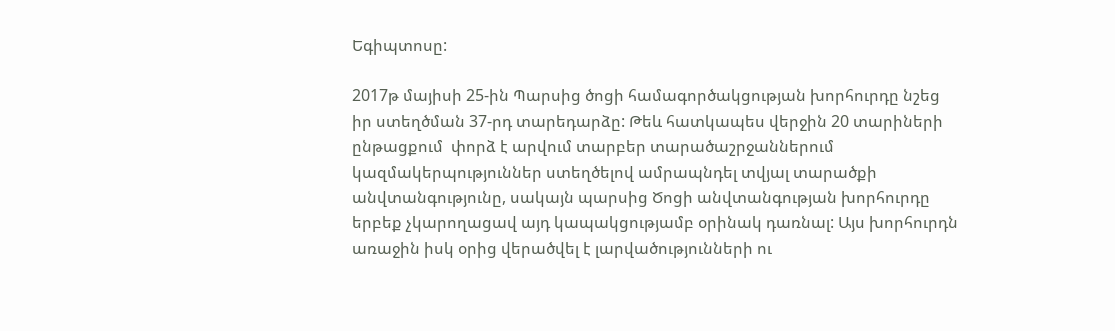Եգիպտոսը:

2017թ մայիսի 25-ին Պարսից ծոցի համագործակցության խորհուրդը նշեց իր ստեղծման 37-րդ տարեդարձը: Թեև հատկապես վերջին 20 տարիների ընթացքում  փորձ է արվում տարբեր տարածաշրջաններում կազմակերպություններ ստեղծելով ամրապնդել տվյալ տարածքի անվտանգությունը, սակայն պարսից Ծոցի անվտանգության խորհուրդը երբեք չկարողացավ այդ կապակցությամբ օրինակ դառնալ: Այս խորհուրդն առաջին իսկ օրից վերածվել է լարվածությունների ու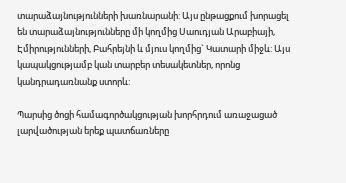տարաձայնությունների խառնարանի: Այս ընթացքում խորացել են տարաձայնությունները մի կողմից Սաուդյան Արաբիայի, Էմիրությունների, Բահրեյնի և մյուս կողմից` Կատարի միջև: Այս կապակցությամբ կան տարբեր տեսակետներ, որոնց կանդրադառնանք ստորև:

Պարսից ծոցի համագործակցության խորհրդում առաջացած լարվածության երեք պատճառները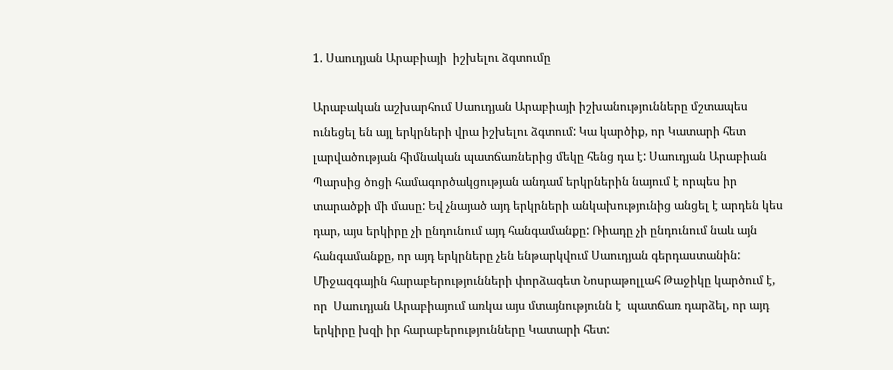1. Սաուդյան Արաբիայի  իշխելու ձգտումը

Արաբական աշխարհում Սաուդյան Արաբիայի իշխանությունները մշտապես ունեցել են այլ երկրների վրա իշխելու ձգտում: Կա կարծիք, որ Կատարի հետ լարվածության հիմնական պատճառներից մեկը հենց դա է: Սաուդյան Արաբիան Պարսից ծոցի համագործակցության անդամ երկրներին նայում է որպես իր տարածքի մի մասը: Եվ չնայած այդ երկրների անկախությունից անցել է արդեն կես դար, այս երկիրը չի ընդունում այդ հանգամանքը: Ռիադը չի ընդունում նաև այն հանգամանքը, որ այդ երկրները չեն ենթարկվում Սաուդյան գերդաստանին: Միջազգային հարաբերությունների փորձագետ Նոսրաթոլլահ Թաջիկը կարծում է, որ  Սաուդյան Արաբիայում առկա այս մտայնությունն է  պատճառ դարձել, որ այդ երկիրը խզի իր հարաբերությունները Կատարի հետ: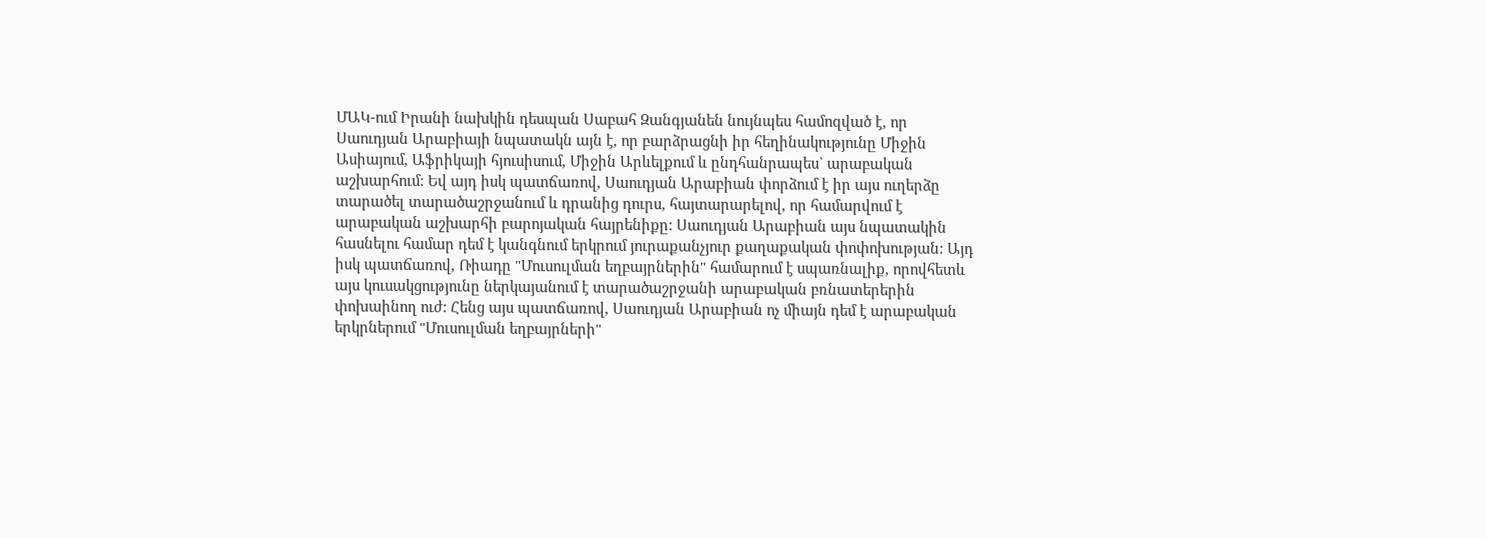ՄԱԿ-ում Իրանի նախկին դեսպան Սաբահ Զանգյանեն նույնպես համոզված է, որ Սաուդյան Արաբիայի նպատակն այն է, որ բարձրացնի իր հեղինակությունը Միջին Ասիայում, Աֆրիկայի հյուսիսում, Միջին Արևելքում և ընդհանրապես` արաբական աշխարհում: Եվ այդ իսկ պատճառով, Սաուդյան Արաբիան փորձում է իր այս ուղերձը տարածել տարածաշրջանում և դրանից դուրս, հայտարարելով, որ համարվում է  արաբական աշխարհի բարոյական հայրենիքը: Սաուդյան Արաբիան այս նպատակին հասնելու համար դեմ է կանգնում երկրում յուրաքանչյուր քաղաքական փոփոխության: Այդ իսկ պատճառով, Ռիադը "Մուսուլման եղբայրներին" համարում է սպառնալիք, որովհետև այս կուսակցությունը ներկայանում է տարածաշրջանի արաբական բռնատերերին փոխաինող ուժ: Հենց այս պատճառով, Սաուդյան Արաբիան ոչ միայն դեմ է արաբական երկրներում "Մուսուլման եղբայրների"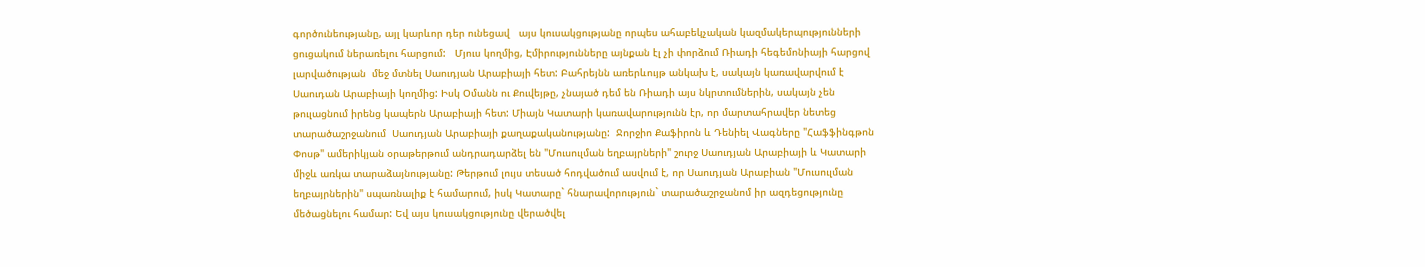գործունեությանը, այլ կարևոր դեր ունեցավ   այս կուսակցությանը որպես ահաբեկչական կազմակերպությունների ցուցակում ներառելու հարցում:   Մյուս կողմից, Էմիրությունները այնքան էլ չի փորձում Ռիադի հեգեմոնիայի հարցով  լարվածության  մեջ մտնել Սաուդյան Արաբիայի հետ: Բահրեյնն առերևույթ անկախ է, սակայն կառավարվում է Սաուդան Արաբիայի կողմից: Իսկ Օմանն ու Քուվեյթը, չնայած դեմ են Ռիադի այս նկրտումներին, սակայն չեն թուլացնում իրենց կապերն Արաբիայի հետ: Միայն Կատարի կառավարությունն էր, որ մարտահրավեր նետեց տարածաշրջանում  Սաուդյան Արաբիայի քաղաքականությանը:  Ջորջիո Քաֆիրոն և Դենիել Վագները "Հաֆֆինգթոն Փոսթ" ամերիկյան օրաթերթում անդրադարձել են "Մուսուլման եղբայրների" շուրջ Սաուդյան Արաբիայի և Կատարի միջև առկա տարաձայնությանը: Թերթում լույս տեսած հոդվածում ասվում է, որ Սաուդյան Արաբիան "Մուսուլման եղբայրներին" սպառնալիք է համարում, իսկ Կատարը` հնարավորություն` տարածաշրջանոմ իր ազդեցությունը մեծացնելու համար: Եվ այս կուսակցությունը վերածվել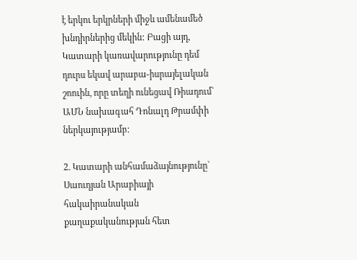է երկու երկրների միջև ամենամեծ խնդիրներից մեկին: Բացի այդ, Կատարի կառավարությունը դեմ դուրս եկավ արաբա-իսրայելական շոուին, որը տեղի ունեցավ Ռիադում` ԱՄՆ նախագահ Դոնալդ Թրամփի  ներկայությամբ:

2. Կատարի անհամաձայնությունը` Սաուդյան Արաբիայի հակաիրանական քաղաքականության հետ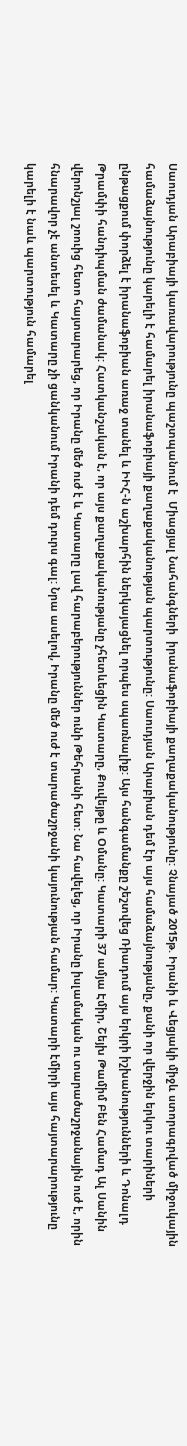Սաուդյան Արաբիայի կառավարությունը պաշտպանում է  Միացյալ Նահանգների  իրանաֆոբիայի քաղաքականությունը: Չնայած 2015թ. Իրանի և Վեցյակի միջև ստորագրված միջուկային համաձայնությունը կարելի է համարել իրանաֆոբիայի քաղաքականության պարտությունը: Սաուդյան Արաբիան դեմ էր այս համաձայնությանը, քանի որ վերջին երկու տարիների ընթացքում փորձել է իրանաֆոբիան առաջ տանել և ԻԻՀ-ն աշխարհին ներկայացնել որպես սպառնալիք: Այս հանգամանքը շեշտվեց Ռիադում այս երկրի իշխանությունների և Դոնալդ Թրամփի հանդիպման ժամանակ: Հատկանշական է, որ այս քաղաքականությանը չհետևեցին Կատարը, Քուվեյթը և Օմանը: Կատարի 37 ամյա Էմիր, Շեյխ Թամիմ Բեն Համադ Ալ Սանին վերոնշյալ շոուից հետո հայտարարեց, որ Իրանը մեծ ուժ է և Կատարը լավ հարաբերություններ ունի Թեհրանի հետ: Նա հավելեց, որ Իրանը իսլամական ու տարածաշրջանային ուժ է, որին հնարավոր չէ անտեսել և Կատարը չի ցանկանում Իրանի դեմ դուրս գալ: Նրա ասելով, Իրանը մեծ ուժ է տարածաշրջանի կայունության համար: Կատարի էմիրի այս հայտարարությունը կարելի է նաև պարտություն համարել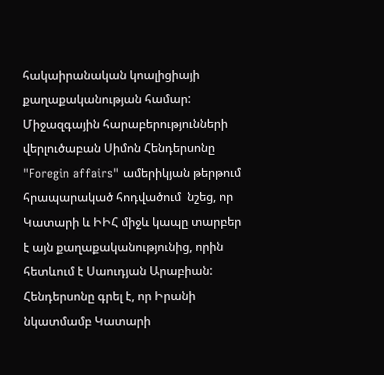հակաիրանական կոալիցիայի քաղաքականության համար: Միջազգային հարաբերությունների վերլուծաբան Սիմոն Հենդերսոնը   "Foregin affairs" ամերիկյան թերթում հրապարակած հոդվածում  նշեց, որ Կատարի և ԻԻՀ միջև կապը տարբեր է այն քաղաքականությունից, որին հետևում է Սաուդյան Արաբիան: Հենդերսոնը գրել է, որ Իրանի նկատմամբ Կատարի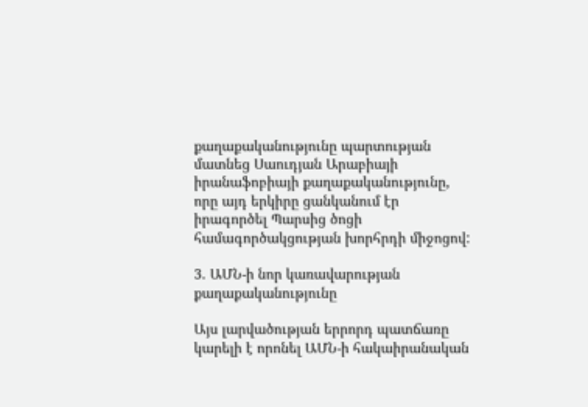քաղաքականությունը պարտության մատնեց Սաուդյան Արաբիայի իրանաֆոբիայի քաղաքականությունը, որը այդ երկիրը ցանկանում էր իրագործել Պարսից ծոցի համագործակցության խորհրդի միջոցով:

3. ԱՄՆ-ի նոր կառավարության քաղաքականությունը

Այս լարվածության երրորդ պատճառը կարելի է որոնել ԱՄՆ-ի հակաիրանական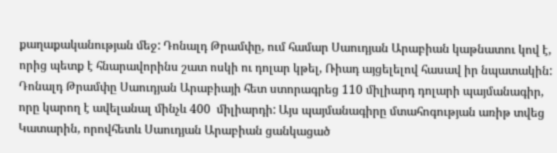քաղաքականության մեջ: Դոնալդ Թրամփը, ում համար Սաուդյան Արաբիան կաթնատու կով է, որից պետք է հնարավորինս շատ ոսկի ու դոլար կթել, Ռիադ այցելելով հասավ իր նպատակին: Դոնալդ Թրամփը Սաուդյան Արաբիայի հետ ստորագրեց 110 միլիարդ դոլարի պայմանագիր, որը կարող է ավելանալ մինչև 400  միլիարդի: Այս պայմանագիրը մտահոգության առիթ տվեց Կատարին, որովհետև Սաուդյան Արաբիան ցանկացած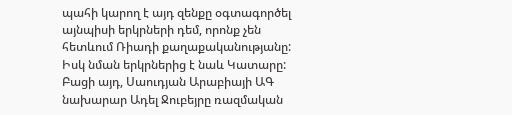պահի կարող է այդ զենքը օգտագործել այնպիսի երկրների դեմ, որոնք չեն հետևում Ռիադի քաղաքականությանը: Իսկ նման երկրներից է նաև Կատարը: Բացի այդ, Սաուդյան Արաբիայի ԱԳ նախարար Ադել Ջուբեյրը ռազմական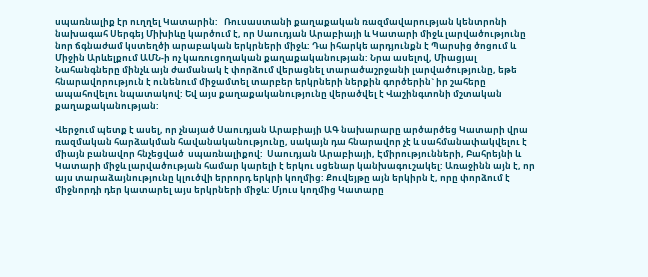սպառնալիք էր ուղղել Կատարին:   Ռուսաստանի քաղաքական ռազմավարության կենտրոնի նախագահ Սերգեյ Միխիևը կարծում է, որ Սաուդյան Արաբիայի և Կատարի միջև լարվածությունը նոր ճգնաժամ կստեղծի արաբական երկրների միջև: Դա իհարկե արդյունքն է Պարսից ծոցում և Միջին Արևելքում ԱՄՆ-ի ոչ կառուցողական քաղաքականության: Նրա ասելով, Միացյալ Նահանգները մինչև այն ժամանակ է փորձում վերացնել տարածաշրջանի լարվածությունը, եթե հնարավորություն է ունենում միջամտել տարբեր երկրների ներքին գործերին` իր շահերը ապահովելու նպատակով: Եվ այս քաղաքականությունը վերածվել է Վաշինգտոնի մշտական քաղաքականության:

Վերջում պետք է ասել, որ չնայած Սաուդյան Արաբիայի ԱԳ նախարարը արծարծեց Կատարի վրա ռազմական հարձակման հավանականությունը, սակայն դա հնարավոր չէ և սահմանափակվելու է միայն բանավոր հնչեցված  սպառնալիքով:  Սաուդյան Արաբիայի, Էմիրությունների, Բահրեյնի և Կատարի միջև լարվածության համար կարելի է երկու սցենար կանխագուշակել: Առաջինն այն է, որ այս տարաձայնությունը կլուծվի երրորդ երկրի կողմից: Քուվեյթը այն երկիրն է, որը փորձում է  միջնորդի դեր կատարել այս երկրների միջև: Մյուս կողմից Կատարը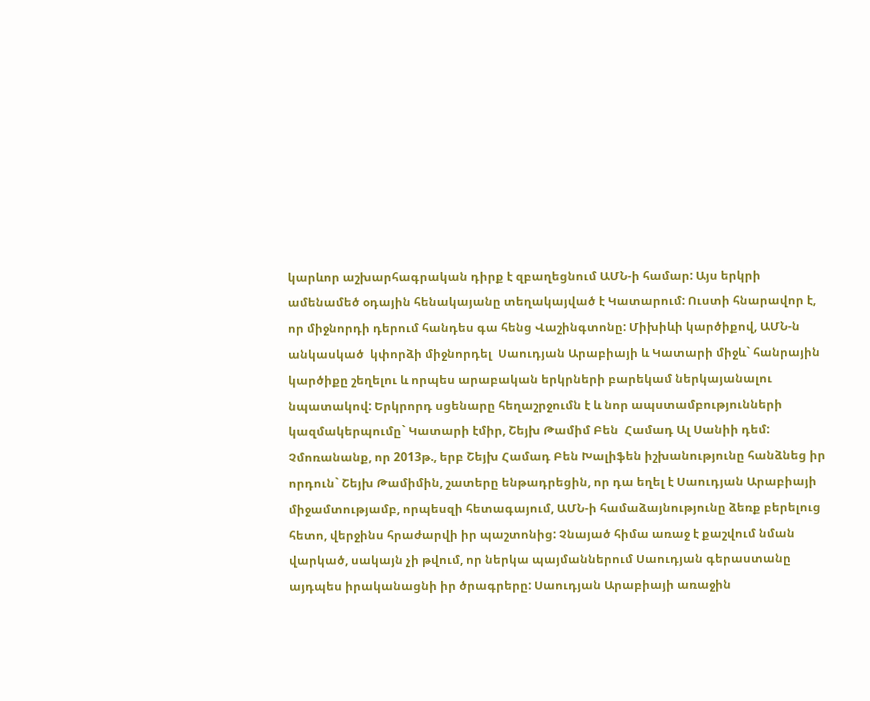կարևոր աշխարհագրական դիրք է զբաղեցնում ԱՄՆ-ի համար: Այս երկրի ամենամեծ օդային հենակայանը տեղակայված է Կատարում: Ուստի հնարավոր է, որ միջնորդի դերում հանդես գա հենց Վաշինգտոնը: Միխիևի կարծիքով, ԱՄՆ-ն անկասկած  կփորձի միջնորդել  Սաուդյան Արաբիայի և Կատարի միջև` հանրային կարծիքը շեղելու և որպես արաբական երկրների բարեկամ ներկայանալու նպատակով: Երկրորդ սցենարը հեղաշրջումն է և նոր ապստամբությունների կազմակերպումը` Կատարի էմիր, Շեյխ Թամիմ Բեն  Համադ Ալ Սանիի դեմ: Չմոռանանք, որ 2013թ., երբ Շեյխ Համադ Բեն Խալիֆեն իշխանությունը հանձնեց իր որդուն` Շեյխ Թամիմին, շատերը ենթադրեցին, որ դա եղել է Սաուդյան Արաբիայի միջամտությամբ, որպեսզի հետագայում, ԱՄՆ-ի համաձայնությունը ձեռք բերելուց հետո, վերջինս հրաժարվի իր պաշտոնից: Չնայած հիմա առաջ է քաշվում նման վարկած, սակայն չի թվում, որ ներկա պայմաններում Սաուդյան գերաստանը այդպես իրականացնի իր ծրագրերը: Սաուդյան Արաբիայի առաջին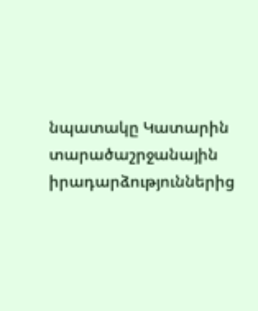նպատակը Կատարին տարածաշրջանային իրադարձություններից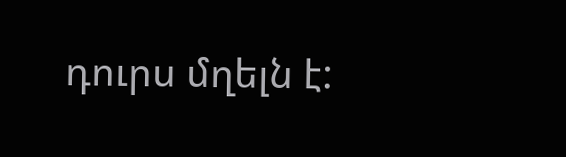դուրս մղելն է: